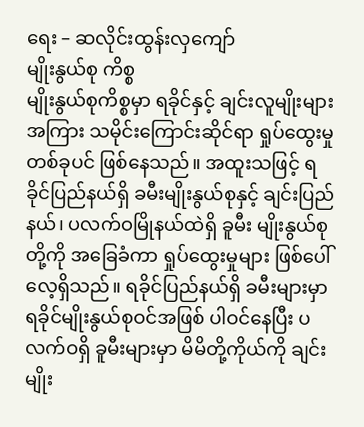ရေး – ဆလိုင်းထွန်းလှကျော်
မျိုးနွယ်စု ကိစ္စ
မျိုးနွယ်စုကိစ္စမှာ ရခိုင်နှင့် ချင်းလူမျိုးများအကြား သမိုင်းကြောင်းဆိုင်ရာ ရှုပ်ထွေးမှုတစ်ခုပင် ဖြစ်နေသည်။ အထူးသဖြင့် ရခိုင်ပြည်နယ်ရှိ ခမီးမျိုးနွယ်စုနှင့် ချင်းပြည်နယ်၊ ပလက်ဝမြိုနယ်ထဲရှိ ခူမီး မျိုးနွယ်စုတို့ကို အခြေခံကာ ရှုပ်ထွေးမှုများ ဖြစ်ပေါ်လေ့ရှိသည်။ ရခိုင်ပြည်နယ်ရှိ ခမီးများမှာ ရခိုင်မျိုးနွယ်စုဝင်အဖြစ် ပါဝင်နေပြီး ပလက်ဝရှိ ခူမီးများမှာ မိမိတို့ကိုယ်ကို ချင်းမျိုး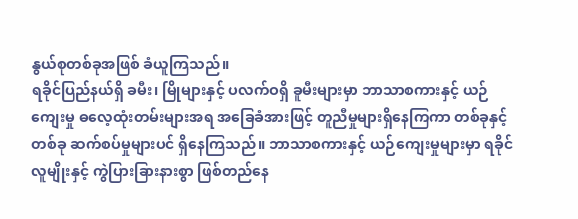နွယ်စုတစ်ခုအဖြစ် ခံယူကြသည်။
ရခိုင်ပြည်နယ်ရှိ ခမီး၊ မြိုများနှင့် ပလက်ဝရှိ ခူမီးများမှာ ဘာသာစကားနှင့် ယဉ်ကျေးမှု ဓလေ့ထုံးတမ်းများအရ အခြေခံအားဖြင့် တူညီမှုများရှိနေကြကာ တစ်ခုနှင့်တစ်ခု ဆက်စပ်မှုများပင် ရှိနေကြသည်။ ဘာသာစကားနှင့် ယဉ်ကျေးမှုများမှာ ရခိုင်လူမျိုးနှင့် ကွဲပြားခြားနားစွာ ဖြစ်တည်နေ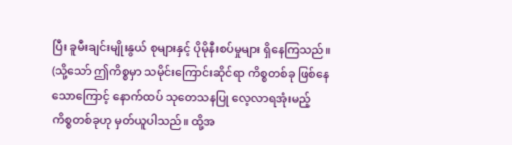ပြီး ခူမီးချင်းမျိုးနွယ် စုများနှင့် ပိုမိုနီးစပ်မှုများ ရှိနေကြသည်။ (သို့သော် ဤကိစ္စမှာ သမိုင်းကြောင်းဆိုင်ရာ ကိစ္စတစ်ခု ဖြစ်နေ သောကြောင့် နောက်ထပ် သုတေသနပြု လေ့လာရအုံးမည့် ကိစ္စတစ်ခုဟု မှတ်ယူပါသည်။ ထို့အ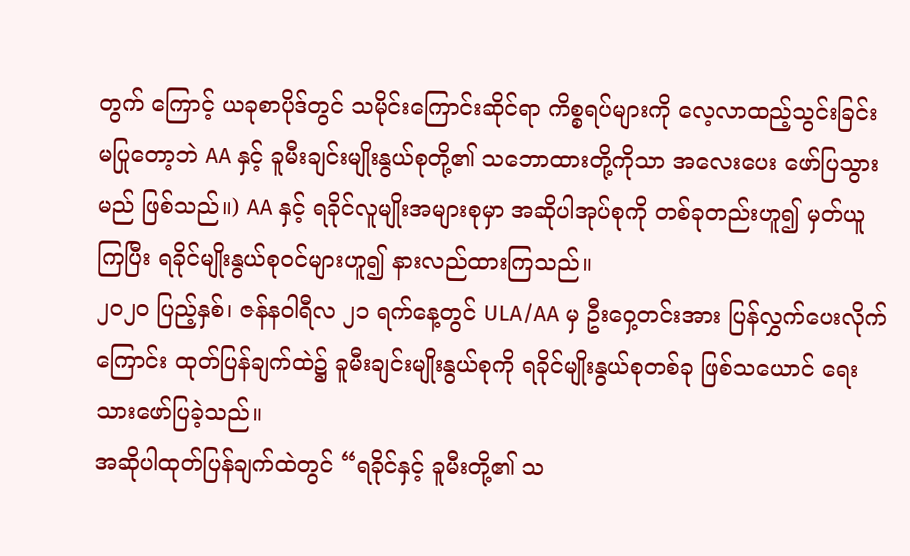တွက် ကြောင့် ယခုစာပိုဒ်တွင် သမိုင်းကြောင်းဆိုင်ရာ ကိစ္စရပ်များကို လေ့လာထည့်သွင်းခြင်း မပြုတော့ဘဲ AA နှင့် ခူမီးချင်းမျိုးနွယ်စုတို့၏ သဘောထားတို့ကိုသာ အလေးပေး ဖော်ပြသွားမည် ဖြစ်သည်။) AA နှင့် ရခိုင်လူမျိုးအများစုမှာ အဆိုပါအုပ်စုကို တစ်ခုတည်းဟူ၍ မှတ်ယူကြပြီး ရခိုင်မျိုးနွယ်စုဝင်များဟူ၍ နားလည်ထားကြသည်။
၂၀၂၀ ပြည့်နှစ်၊ ဇန်နဝါရီလ ၂၁ ရက်နေ့တွင် ULA/AA မှ ဦးဝှေ့တင်းအား ပြန်လွှက်ပေးလိုက်ကြောင်း ထုတ်ပြန်ချက်ထဲ၌ ခူမီးချင်းမျိုးနွယ်စုကို ရခိုင်မျိုးနွယ်စုတစ်ခု ဖြစ်သယောင် ရေးသားဖော်ပြခဲ့သည်။
အဆိုပါထုတ်ပြန်ချက်ထဲတွင် “ရခိုင်နှင့် ခူမီးတို့၏ သ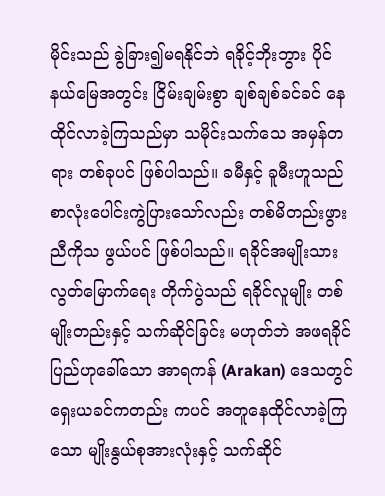မိုင်းသည် ခွဲခြား၍မရနိုင်ဘဲ ရခိုင့်ဘိုးဘွား ပိုင်နယ်မြေအတွင်း ငြိမ်းချမ်းစွာ ချစ်ချစ်ခင်ခင် နေထိုင်လာခဲ့ကြသည်မှာ သမိုင်းသက်သေ အမှန်တရား တစ်ခုပင် ဖြစ်ပါသည်။ ခမီနှင့် ခူမီးဟူသည် စာလုံးပေါင်းကွဲပြားသော်လည်း တစ်မိတည်းဖွား ညီကိုသ ဖွယ်ပင် ဖြစ်ပါသည်။ ရခိုင်အမျိုးသား လွတ်မြောက်ရေး တိုက်ပွဲသည် ရခိုင်လူမျိုး တစ်မျိုးတည်းနှင့် သက်ဆိုင်ခြင်း မဟုတ်ဘဲ အဖရခိုင်ပြည်ဟုခေါ်သော အာရကန် (Arakan) ဒေသတွင် ရှေးယခင်ကတည်း ကပင် အတူနေထိုင်လာခဲ့ကြသော မျိုးနွယ်စုအားလုံးနှင့် သက်ဆိုင်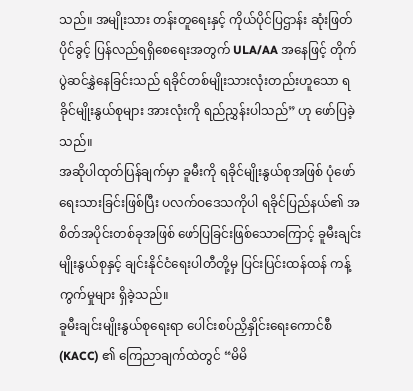သည်။ အမျိုးသား တန်းတူရေးနှင့် ကိုယ်ပိုင်ပြဌာန်း ဆုံးဖြတ်ပိုင်ခွင့် ပြန်လည်ရရှိစေရေးအတွက် ULA/AA အနေဖြင့် တိုက်ပွဲဆင်နွှဲနေခြင်းသည် ရခိုင်တစ်မျိုးသားလုံးတည်းဟူသော ရခိုင်မျိုးနွယ်စုများ အားလုံးကို ရည်ညွှန်းပါသည်” ဟု ဖော်ပြခဲ့သည်။
အဆိုပါထုတ်ပြန်ချက်မှာ ခူမီးကို ရခိုင်မျိုးနွယ်စုအဖြစ် ပုံဖော်ရေးသားခြင်းဖြစ်ပြီး ပလက်ဝဒေသကိုပါ ရခိုင်ပြည်နယ်၏ အစိတ်အပိုင်းတစ်ခုအဖြစ် ဖော်ပြခြင်းဖြစ်သောကြောင့် ခူမီးချင်းမျိုးနွယ်စုနှင့် ချင်းနိုင်ငံရေးပါတီတို့မှ ပြင်းပြင်းထန်ထန် ကန့်ကွက်မှုများ ရှိခဲ့သည်။
ခူမီးချင်းမျိုးနွယ်စုရေးရာ ပေါင်းစပ်ညှိနှိုင်းရေးကောင်စီ (KACC) ၏ ကြေညာချက်ထဲတွင် “မိမိ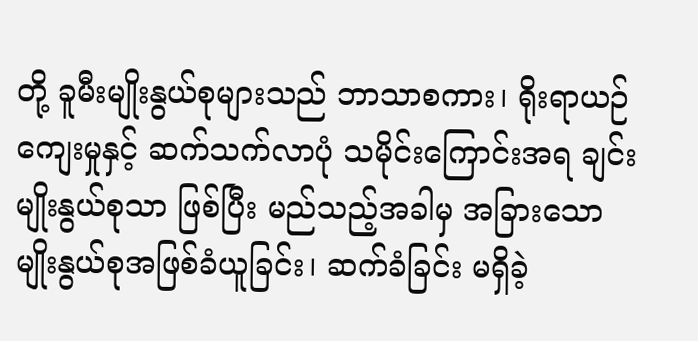တို့ ခူမီးမျိုးနွယ်စုများသည် ဘာသာစကား၊ ရိုးရာယဉ်ကျေးမှုနှင့် ဆက်သက်လာပုံ သမိုင်းကြောင်းအရ ချင်းမျိုးနွယ်စုသာ ဖြစ်ပြီး မည်သည့်အခါမှ အခြားသော မျိုးနွယ်စုအဖြစ်ခံယူခြင်း၊ ဆက်ခံခြင်း မရှိခဲ့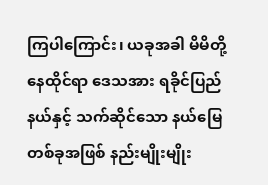ကြပါကြောင်း၊ ယခုအခါ မိမိတို့နေထိုင်ရာ ဒေသအား ရခိုင်ပြည်နယ်နှင့် သက်ဆိုင်သော နယ်မြေတစ်ခုအဖြစ် နည်းမျိုးမျိုး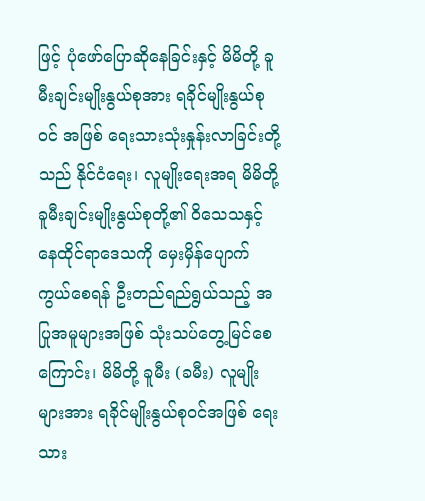ဖြင့် ပုံဖော်ပြောဆိုနေခြင်းနှင့် မိမိတို့ ခူမီးချင်းမျိုးနွယ်စုအား ရခိုင်မျိုးနွယ်စုဝင် အဖြစ် ရေးသားသုံးနှုန်းလာခြင်းတို့သည် နိုင်ငံရေး၊ လူမျိုးရေးအရ မိမိတို့ ခူမီးချင်းမျိုးနွယ်စုတို့၏ ဝိသေသနှင့် နေထိုင်ရာဒေသကို မှေးမှိန်ပျောက်ကွယ်စေရန် ဦးတည်ရည်ရွယ်သည့် အပြုအမူများအဖြစ် သုံးသပ်တွေ့မြင်စေကြောင်း၊ မိမိတို့ ခူမီး (ခမီး) လူမျိုးများအား ရခိုင်မျိုးနွယ်စုဝင်အဖြစ် ရေးသား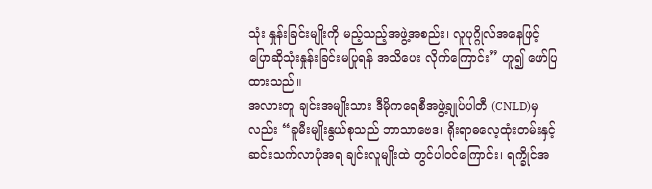သုံး နှုန်းခြင်းမျိုးကို မည့်သည့်အဖွဲ့အစည်း၊ လူပုဂ္ဂိုလ်အနေဖြင့် ပြောဆိုသုံးနှုန်းခြင်းမပြုရန် အသိပေး လိုက်ကြောင်း” ဟူ၍ ဖော်ပြထားသည်။
အလားတူ ချင်းအမျိုးသား ဒီမိုကရေစီအဖွဲ့ချုပ်ပါတီ (CNLD)မှ လည်း “ခူမီးမျိုးနွယ်စုသည် ဘာသာဗေဒ၊ ရိုးရာဓလေ့ထုံးတမ်းနှင့် ဆင်းသက်လာပုံအရ ချင်းလူမျိုးထဲ တွင်ပါဝင်ကြောင်း၊ ရက္ခိုင်အ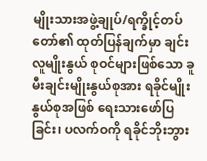မျိုးသားအဖွဲ့ချုပ်/ရက္ခိုင့်တပ်တော်၏ ထုတ်ပြန်ချက်မှာ ချင်းလူမျိုးနွယ် စုဝင်များဖြစ်သော ခူမီးချင်းမျိုးနွယ်စုအား ရခိုင်မျိုးနွယ်စုအဖြစ် ရေးသားဖော်ပြခြင်း၊ ပလက်ဝကို ရခိုင်ဘိုးဘွား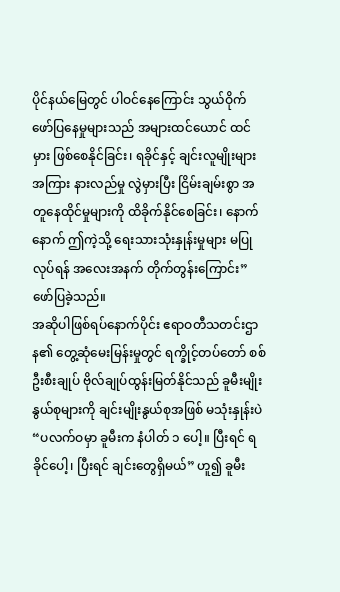ပိုင်နယ်မြေတွင် ပါဝင်နေကြောင်း သွယ်ဝိုက်ဖော်ပြနေမှုများသည် အများထင်ယောင် ထင်မှား ဖြစ်စေနိုင်ခြင်း၊ ရခိုင်နှင့် ချင်းလူမျိုးများအကြား နားလည်မှု လွဲမှားပြီး ငြိမ်းချမ်းစွာ အတူနေထိုင်မှုများကို ထိခိုက်နိုင်စေခြင်း၊ နောက်နောက် ဤကဲ့သို့ ရေးသားသုံးနှုန်းမှုများ မပြုလုပ်ရန် အလေးအနက် တိုက်တွန်းကြောင်း” ဖော်ပြခဲ့သည်။
အဆိုပါဖြစ်ရပ်နောက်ပိုင်း ဧရာဝတီသတင်းဌာန၏ တွေ့ဆုံမေးမြန်းမှုတွင် ရက္ခိုင့်တပ်တော် စစ်ဦးစီးချုပ် ဗိုလ်ချုပ်ထွန်းမြတ်နိုင်သည် ခူမီးမျိုးနွယ်စုများကို ချင်းမျိုးနွယ်စုအဖြစ် မသုံးနှုန်းပဲ “ပလက်ဝမှာ ခူမီးက နံပါတ် ၁ ပေါ့။ ပြီးရင် ရခိုင်ပေါ့၊ ပြီးရင် ချင်းတွေရှိမယ်” ဟူ၍ ခူမီး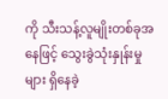ကို သီးသန့်လူမျိုးတစ်ခုအနေဖြင့် သွေးခွဲသုံးနှုန်းမှုများ ရှိနေခဲ့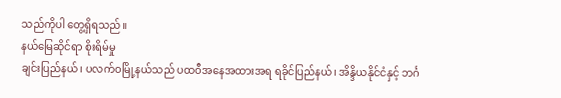သည်ကိုပါ တွေ့ရှိရသည်။
နယ်မြေဆိုင်ရာ စိုးရိမ်မှု
ချင်းပြည်နယ်၊ ပလက်ဝမြို့နယ်သည် ပထဝီအနေအထားအရ ရခိုင်ပြည်နယ်၊ အိန္ဒိယနိုင်ငံနှင့် ဘင်္ဂ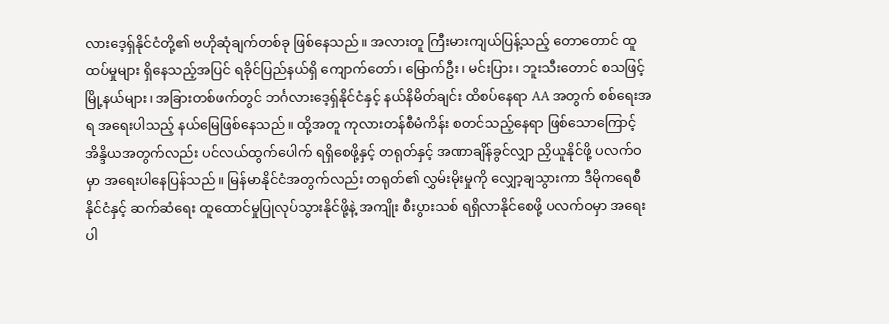လားဒေ့ရှ်နိုင်ငံတို့၏ ဗဟိုဆုံချက်တစ်ခု ဖြစ်နေသည်။ အလားတူ ကြီးမားကျယ်ပြန့်သည့် တောတောင် ထူထပ်မှုများ ရှိနေသည့်အပြင် ရခိုင်ပြည်နယ်ရှိ ကျောက်တော်၊ မြောက်ဦး၊ မင်းပြား၊ ဘူးသီးတောင် စသဖြင့် မြို့နယ်များ၊ အခြားတစ်ဖက်တွင် ဘင်္ဂလားဒေ့ရှ်နိုင်ငံနှင့် နယ်နိမိတ်ချင်း ထိစပ်နေရာ AA အတွက် စစ်ရေးအရ အရေးပါသည့် နယ်မြေဖြစ်နေသည်။ ထို့အတူ ကုလားတန်စီမံကိန်း စတင်သည့်နေရာ ဖြစ်သောကြောင့် အိန္ဒိယအတွက်လည်း ပင်လယ်ထွက်ပေါက် ရရှိစေဖို့နှင့် တရုတ်နှင့် အဏာချိန်ခွင်လျှာ ညှိယူနိုင်ဖို့ ပလက်ဝမှာ အရေးပါနေပြန်သည်။ မြန်မာနိုင်ငံအတွက်လည်း တရုတ်၏ လွှမ်းမိုးမှုကို လျှော့ချသွားကာ ဒီမိုကရေစီနိုင်ငံနှင့် ဆက်ဆံရေး ထူထောင်မှုပြုလုပ်သွားနိုင်ဖို့နဲ့ အကျိုး စီးပွားသစ် ရရှိလာနိုင်စေဖို့ ပလက်ဝမှာ အရေးပါ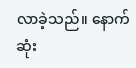လာခဲ့သည်။ နောက်ဆုံး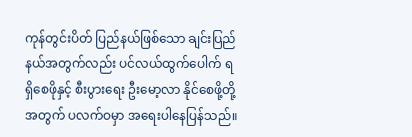ကုန်တွင်းပိတ် ပြည်နယ်ဖြစ်သော ချင်းပြည်နယ်အတွက်လည်း ပင်လယ်ထွက်ပေါက် ရရှိစေဖိုနှင့် စီးပွားရေး ဦးမော့လာ နိုင်စေဖို့တို့အတွက် ပလက်ဝမှာ အရေးပါနေပြန်သည်။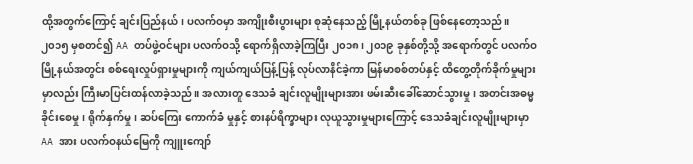ထို့အတွက်ကြောင့် ချင်းပြည်နယ်၊ ပလက်ဝမှာ အကျိုးစီးပွားများ စုဆုံနေသည့် မြို့နယ်တစ်ခု ဖြစ်နေတော့သည်။
၂၀၁၅ မှစတင်၍ AA တပ်ဖွဲ့ဝင်များ ပလက်ဝသို့ ရောက်ရှိလာခဲ့ကြပြီး ၂၀၁၈၊ ၂၀၁၉ ခုနှစ်တို့သို့ အရောက်တွင် ပလက်ဝမြို့နယ်အတွင်း စစ်ရေးလှုပ်ရှားမှုများကို ကျယ်ကျယ်ပြန့်ပြန့် လုပ်လာနိင်ခဲ့ကာ မြန်မာစစ်တပ်နှင့် ထိတွေ့တိုက်ခိုက်မှုများမှာလည်း ကြီးမာပြင်းထန်လာခဲ့သည်။ အလားတူ ဒေသခံ ချင်းလူမျိုးများအား ဖမ်းဆီးခေါ်ဆောင်သွားမှု၊ အတင်းအဓမ္မခိုင်းစေမှု၊ ရိုက်နှက်မှု၊ ဆပ်ကြေး ကောက်ခံ မှုနှင့် စားနပ်ရိက္ခာများ လုယူသွားမှုများကြောင့် ဒေသခံချင်းလူမျိုးများမှာ AA အား ပလက်ဝနယ်မြေကို ကျူးကျော်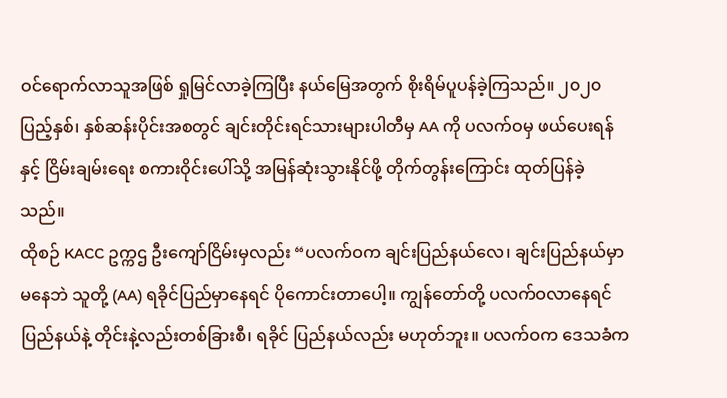ဝင်ရောက်လာသူအဖြစ် ရှုမြင်လာခဲ့ကြပြီး နယ်မြေအတွက် စိုးရိမ်ပူပန်ခဲ့ကြသည်။ ၂၀၂၀ ပြည့်နှစ်၊ နှစ်ဆန်းပိုင်းအစတွင် ချင်းတိုင်းရင်သားများပါတီမှ AA ကို ပလက်ဝမှ ဖယ်ပေးရန်နှင့် ငြိမ်းချမ်းရေး စကားဝိုင်းပေါ်သို့ အမြန်ဆုံးသွားနိုင်ဖို့ တိုက်တွန်းကြောင်း ထုတ်ပြန်ခဲ့သည်။
ထိုစဉ် KACC ဥက္ကဌ ဦးကျော်ငြိမ်းမှလည်း “ပလက်ဝက ချင်းပြည်နယ်လေ၊ ချင်းပြည်နယ်မှာမနေဘဲ သူတို့ (AA) ရခိုင်ပြည်မှာနေရင် ပိုကောင်းတာပေါ့။ ကျွန်တော်တို့ ပလက်ဝလာနေရင် ပြည်နယ်နဲ့ တိုင်းနဲ့လည်းတစ်ခြားစီ၊ ရခိုင် ပြည်နယ်လည်း မဟုတ်ဘူး။ ပလက်ဝက ဒေသခံက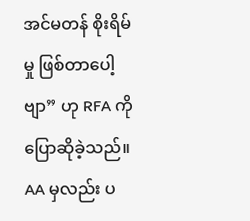အင်မတန် စိုးရိမ်မှု ဖြစ်တာပေါ့ဗျာ” ဟု RFA ကို ပြောဆိုခဲ့သည်။
AA မှလည်း ပ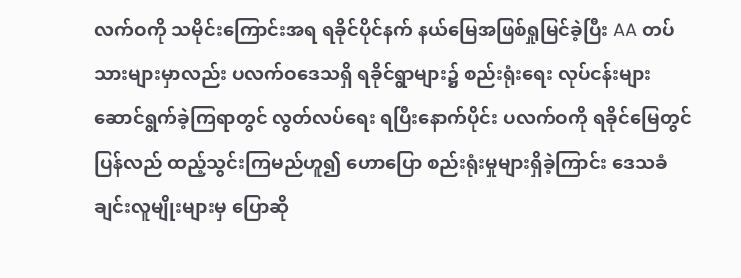လက်ဝကို သမိုင်းကြောင်းအရ ရခိုင်ပိုင်နက် နယ်မြေအဖြစ်ရှုမြင်ခဲ့ပြီး AA တပ်သားများမှာလည်း ပလက်ဝဒေသရှိ ရခိုင်ရွာများ၌ စည်းရုံးရေး လုပ်ငန်းများ ဆောင်ရွက်ခဲ့ကြရာတွင် လွတ်လပ်ရေး ရပြီးနောက်ပိုင်း ပလက်ဝကို ရခိုင်မြေတွင် ပြန်လည် ထည့်သွင်းကြမည်ဟူ၍ ဟောပြော စည်းရုံးမှုများရှိခဲ့ကြာင်း ဒေသခံ ချင်းလူမျိုးများမှ ပြောဆို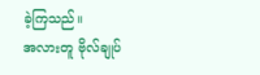ခဲ့ကြသည်။
အလားတူ ဗိုလ်ချုပ်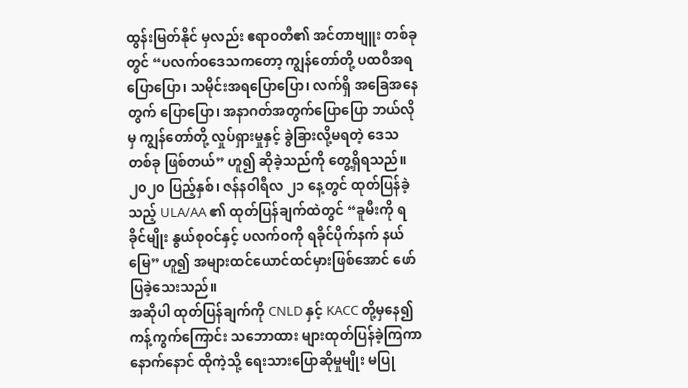ထွန်းမြတ်နိုင် မှလည်း ဧရာဝတီ၏ အင်တာဗျူး တစ်ခုတွင် “ပလက်ဝဒေသကတော့ ကျွန်တော်တို့ ပထဝီအရ ပြောပြော၊ သမိုင်းအရပြောပြော၊ လက်ရှိ အခြေအနေတွက် ပြောပြော၊ အနာဂတ်အတွက်ပြောပြော ဘယ်လိုမှ ကျွန်တော်တို့ လှုပ်ရှားမှုနှင့် ခွဲခြားလို့မရတဲ့ ဒေသတစ်ခု ဖြစ်တယ်” ဟူ၍ ဆိုခဲ့သည်ကို တွေ့ရှိရသည်။ ၂၀၂၀ ပြည့်နှစ်၊ ဇန်နဝါရီလ ၂၁ နေ့တွင် ထုတ်ပြန်ခဲ့သည့် ULA/AA ၏ ထုတ်ပြန်ချက်ထဲတွင် “ခူမီးကို ရခိုင်မျိုး နွယ်စုဝင်နှင့် ပလက်ဝကို ရခိုင်ပိုက်နက် နယ်မြေ” ဟူ၍ အများထင်ယောင်ထင်မှားဖြစ်အောင် ဖော်ပြခဲ့သေးသည်။
အဆိုပါ ထုတ်ပြန်ချက်ကို CNLD နှင့် KACC တို့မှနေ၍ ကန့်ကွက်ကြောင်း သဘောထား များထုတ်ပြန်ခဲ့ကြကာ နောက်နောင် ထိုကဲ့သို့ ရေးသားပြောဆိုမှုမျိုး မပြု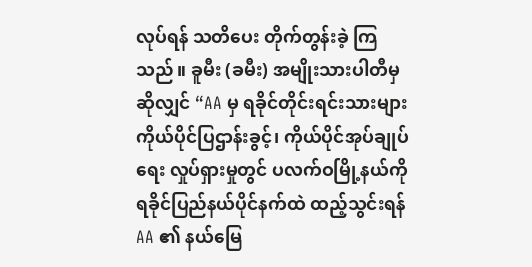လုပ်ရန် သတိပေး တိုက်တွန်းခဲ့ ကြသည်။ ခူမီး (ခမီး) အမျိုးသားပါတီမှ ဆိုလျှင် “AA မှ ရခိုင်တိုင်းရင်းသားများ ကိုယ်ပိုင်ပြဌာန်းခွင့်၊ ကိုယ်ပိုင်အုပ်ချုပ်ရေး လှုပ်ရှားမှုတွင် ပလက်ဝမြို့နယ်ကို ရခိုင်ပြည်နယ်ပိုင်နက်ထဲ ထည့်သွင်းရန် AA ၏ နယ်မြေ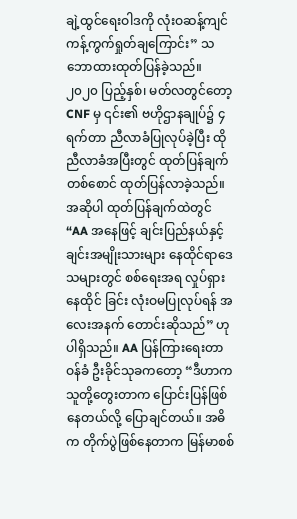ချဲ့ထွင်ရေးဝါဒကို လုံးဝဆန့်ကျင် ကန့်ကွက်ရှုတ်ချကြောင်း” သဘောထားထုတ်ပြန်ခဲ့သည်။
၂၀၂၀ ပြည့်နှစ်၊ မတ်လတွင်တော့ CNF မှ ၎င်း၏ ဗဟိုဌာနချုပ်၌ ၄ ရက်တာ ညီလာခံပြုလုပ်ခဲ့ပြီး ထိုညီလာခံအပြီးတွင် ထုတ်ပြန်ချက်တစ်စောင် ထုတ်ပြန်လာခဲ့သည်။ အဆိုပါ ထုတ်ပြန်ချက်ထဲတွင် “AA အနေဖြင့် ချင်းပြည်နယ်နှင့် ချင်းအမျိုးသားများ နေထိုင်ရာဒေသများတွင် စစ်ရေးအရ လှုပ်ရှားနေထိုင် ခြင်း လုံးဝမပြုလုပ်ရန် အလေးအနက် တောင်းဆိုသည်” ဟု ပါရှိသည်။ AA ပြန်ကြားရေးတာဝန်ခံ ဦးခိုင်သုခကတော့ “ဒီဟာက သူတို့တွေးတာက ပြောင်းပြန်ဖြစ်နေတယ်လို့ ပြောချင်တယ်။ အဓိက တိုက်ပွဲဖြစ်နေတာက မြန်မာစစ်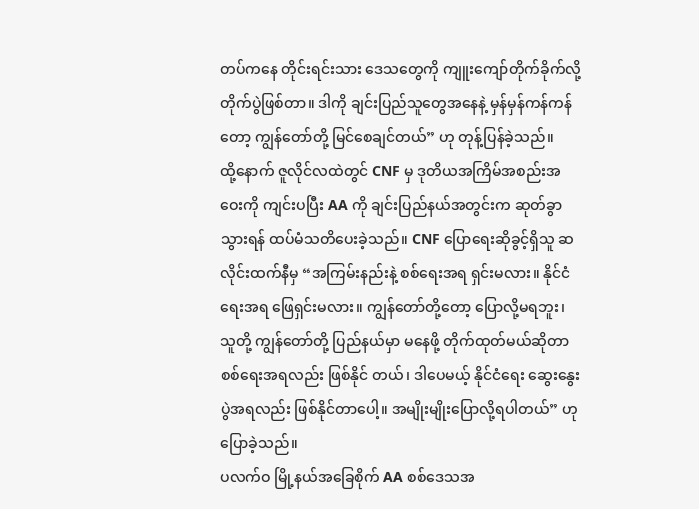တပ်ကနေ တိုင်းရင်းသား ဒေသတွေကို ကျူးကျော်တိုက်ခိုက်လို့ တိုက်ပွဲဖြစ်တာ။ ဒါကို ချင်းပြည်သူတွေအနေနဲ့ မှန်မှန်ကန်ကန်တော့ ကျွန်တော်တို့ မြင်စေချင်တယ်” ဟု တုန့်ပြန်ခဲ့သည်။
ထို့နောက် ဇူလိုင်လထဲတွင် CNF မှ ဒုတိယအကြိမ်အစည်းအဝေးကို ကျင်းပပြီး AA ကို ချင်းပြည်နယ်အတွင်းက ဆုတ်ခွာသွားရန် ထပ်မံသတိပေးခဲ့သည်။ CNF ပြောရေးဆိုခွင့်ရှိသူ ဆလိုင်းထက်နီမှ “အကြမ်းနည်းနဲ့ စစ်ရေးအရ ရှင်းမလား။ နိုင်ငံရေးအရ ဖြေရှင်းမလား။ ကျွန်တော်တို့တော့ ပြောလို့မရဘူး၊ သူတို့ ကျွန်တော်တို့ ပြည်နယ်မှာ မနေဖို့ တိုက်ထုတ်မယ်ဆိုတာ စစ်ရေးအရလည်း ဖြစ်နိုင် တယ်၊ ဒါပေမယ့် နိုင်ငံရေး ဆွေးနွေးပွဲအရလည်း ဖြစ်နိုင်တာပေါ့။ အမျိုးမျိုးပြောလို့ရပါတယ်” ဟု ပြောခဲ့သည်။
ပလက်ဝ မြို့နယ်အခြေစိုက် AA စစ်ဒေသအ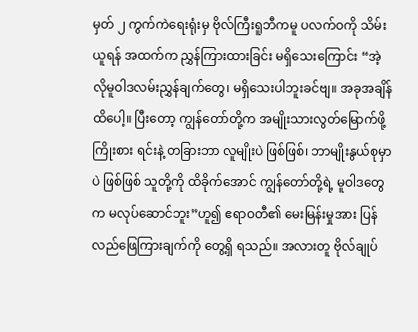မှတ် ၂ ကွက်ကဲရေးရုံးမှ ဗိုလ်ကြီးရူဘီကမူ ပလက်ဝကို သိမ်းယူရန် အထက်က ညွှန်ကြားထားခြင်း မရှိသေးကြောင်း “အဲ့လိုမူဝါဒလမ်းညွှန်ချက်တွေ၊ မရှိသေးပါဘူးခင်ဗျ။ အခုအချိန်ထိပေါ့။ ပြီးတော့ ကျွန်တော်တို့က အမျိုးသားလွတ်မြောက်ဖို့ ကြိုးစား ရင်းနဲ့ တခြားဘာ လူမျိုးပဲ ဖြစ်ဖြစ်၊ ဘာမျိုးနွယ်စုမှာပဲ ဖြစ်ဖြစ် သူတို့ကို ထိခိုက်အောင် ကျွန်တော်တို့ရဲ့ မူဝါဒတွေက မလုပ်ဆောင်ဘူး”ဟူ၍ ဧရာဝတီ၏ မေးမြန်းမှုအား ပြန်လည်ဖြေကြားချက်ကို တွေ့ရှိ ရသည်။ အလားတူ ဗိုလ်ချုပ်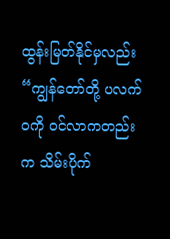ထွန်းမြတ်နိုင်မှလည်း “ကျွန်တော်တို့ ပလက်ဝကို ဝင်လာကတည်းက သိမ်းပိုက်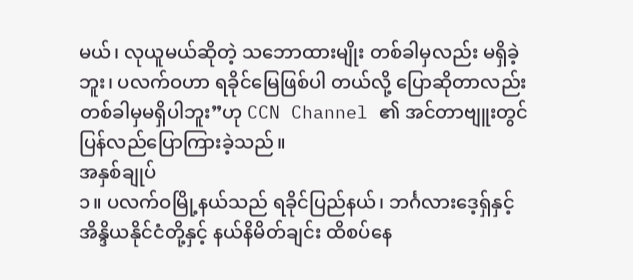မယ်၊ လုယူမယ်ဆိုတဲ့ သဘောထားမျိုး တစ်ခါမှလည်း မရှိခဲ့ဘူး၊ ပလက်ဝဟာ ရခိုင်မြေဖြစ်ပါ တယ်လို့ ပြောဆိုတာလည်း တစ်ခါမှမရှိပါဘူး”ဟု CCN Channel ၏ အင်တာဗျူးတွင် ပြန်လည်ပြောကြားခဲ့သည်။
အနှစ်ချုပ်
၁။ ပလက်ဝမြို့နယ်သည် ရခိုင်ပြည်နယ်၊ ဘင်္ဂလားဒေ့ရှ်နှင့် အိန္ဒိယနိုင်ငံတို့နှင့် နယ်နိမိတ်ချင်း ထိစပ်နေ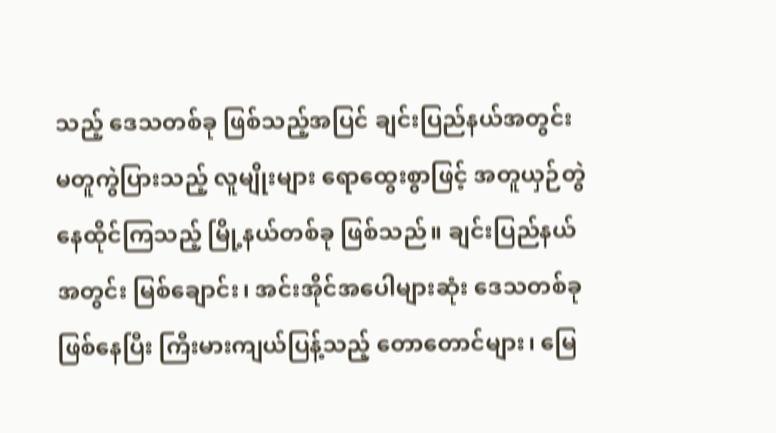သည့် ဒေသတစ်ခု ဖြစ်သည့်အပြင် ချင်းပြည်နယ်အတွင်း မတူကွဲပြားသည့် လူမျိုးများ ရောထွေးစွာဖြင့် အတူယှဉ်တွဲနေထိုင်ကြသည့် မြို့နယ်တစ်ခု ဖြစ်သည်။ ချင်းပြည်နယ်အတွင်း မြစ်ချောင်း၊ အင်းအိုင်အပေါများဆုံး ဒေသတစ်ခုဖြစ်နေပြီး ကြီးမားကျယ်ပြန့်သည့် တောတောင်များ၊ မြေ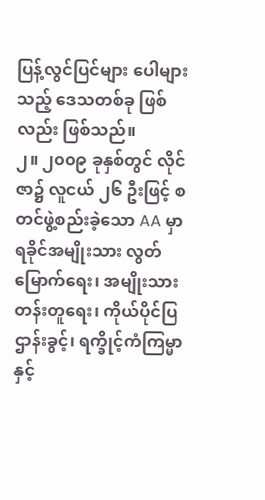ပြန့်လွင်ပြင်များ ပေါများသည့် ဒေသတစ်ခု ဖြစ်လည်း ဖြစ်သည်။
၂။ ၂၀၀၉ ခုနှစ်တွင် လိုင်ဇာ၌ လူငယ် ၂၆ ဦးဖြင့် စတင်ဖွဲ့စည်းခဲ့သော AA မှာ ရခိုင်အမျိုးသား လွတ်မြောက်ရေး၊ အမျိုးသားတန်းတူရေး၊ ကိုယ်ပိုင်ပြဌာန်းခွင့်၊ ရက္ခိုင့်ကံကြမ္မာနှင့်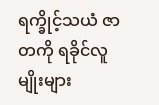ရက္ခိုင့်သယံ ဇာတကို ရခိုင်လူမျိုးများ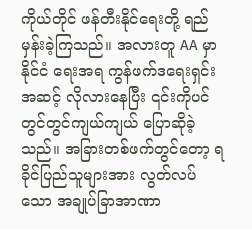ကိုယ်တိုင် ဖန်တီးနိုင်ရေးတို့ ရည်မှန်းခဲ့ကြသည်။ အလားတူ AA မှာ နိုင်ငံ ရေးအရ ကွန်ဖက်ဒရေးရှင်းအဆင့် လိုလားနေပြီး ၎င်းကိုပင် တွင်တွင်ကျယ်ကျယ် ပြောဆိုခဲ့သည်။ အခြားတစ်ဖက်တွင်တော့ ရခိုင်ပြည်သူများအား လွတ်လပ်သော အချုပ်ခြာအာဏာ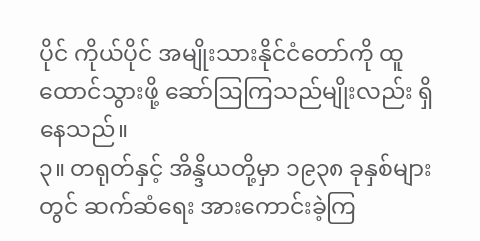ပိုင် ကိုယ်ပိုင် အမျိုးသားနိုင်ငံတော်ကို ထူထောင်သွားဖို့ ဆော်ဩကြသည်မျိုးလည်း ရှိနေသည်။
၃။ တရုတ်နှင့် အိန္ဒိယတို့မှာ ၁၉၃၈ ခုနှစ်များတွင် ဆက်ဆံရေး အားကောင်းခဲ့ကြ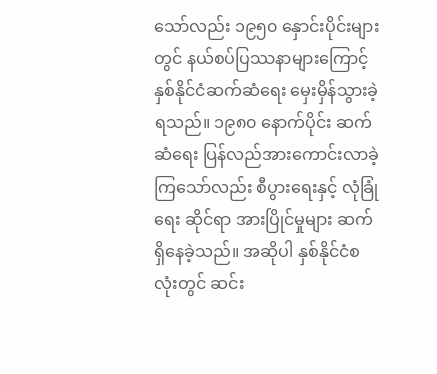သော်လည်း ၁၉၅၀ နှောင်းပိုင်းများတွင် နယ်စပ်ပြဿနာများကြောင့် နှစ်နိုင်ငံဆက်ဆံရေး မှေးမှိန်သွားခဲ့ရသည်။ ၁၉၈၀ နောက်ပိုင်း ဆက်ဆံရေး ပြန်လည်အားကောင်းလာခဲ့ကြသော်လည်း စီပွားရေးနှင့် လုံခြုံရေး ဆိုင်ရာ အားပြိုင်မှုများ ဆက်ရှိနေခဲ့သည်။ အဆိုပါ နှစ်နိုင်ငံစလုံးတွင် ဆင်း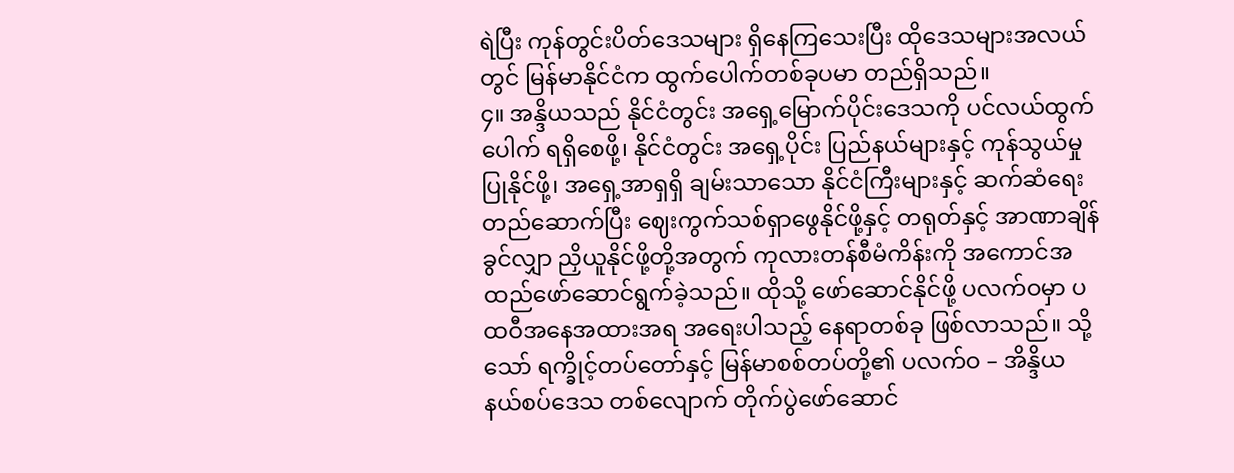ရဲပြီး ကုန်တွင်းပိတ်ဒေသများ ရှိနေကြသေးပြီး ထိုဒေသများအလယ်တွင် မြန်မာနိုင်ငံက ထွက်ပေါက်တစ်ခုပမာ တည်ရှိသည်။
၄။ အန္ဒိယသည် နိုင်ငံတွင်း အရှေ့မြောက်ပိုင်းဒေသကို ပင်လယ်ထွက်ပေါက် ရရှိစေဖို့၊ နိုင်ငံတွင်း အရှေ့ပိုင်း ပြည်နယ်များနှင့် ကုန်သွယ်မှုပြုနိုင်ဖို့၊ အရှေ့အာရှရှိ ချမ်းသာသော နိုင်ငံကြီးများနှင့် ဆက်ဆံရေးတည်ဆောက်ပြီး ဈေးကွက်သစ်ရှာဖွေနိုင်ဖို့နှင့် တရုတ်နှင့် အာဏာချိန်ခွင်လျှာ ညှိယူနိုင်ဖို့တို့အတွက် ကုလားတန်စီမံကိန်းကို အကောင်အထည်ဖော်ဆောင်ရွက်ခဲ့သည်။ ထိုသို့ ဖော်ဆောင်နိုင်ဖို့ ပလက်ဝမှာ ပထဝီအနေအထားအရ အရေးပါသည့် နေရာတစ်ခု ဖြစ်လာသည်။ သို့သော် ရက္ခိုင့်တပ်တော်နှင့် မြန်မာစစ်တပ်တို့၏ ပလက်ဝ – အိန္ဒိယ နယ်စပ်ဒေသ တစ်လျောက် တိုက်ပွဲဖော်ဆောင်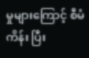မှုများကြောင့် စီမံကိန်း ပြီး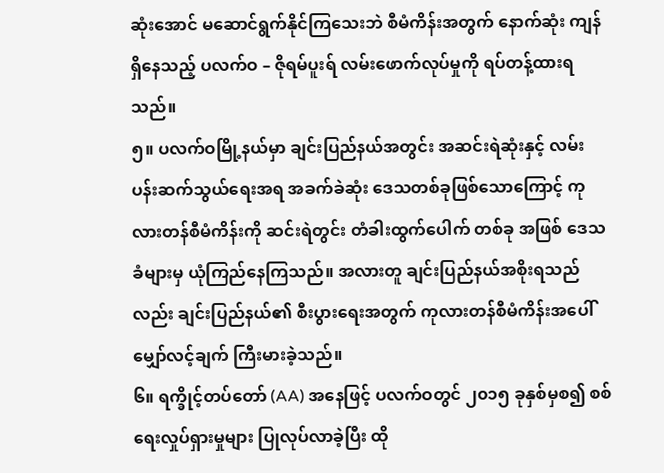ဆုံးအောင် မဆောင်ရွက်နိုင်ကြသေးဘဲ စီမံကိန်းအတွက် နောက်ဆုံး ကျန်ရှိနေသည့် ပလက်ဝ – ဇိုရမ်ပူးရ် လမ်းဖောက်လုပ်မှုကို ရပ်တန့်ထားရသည်။
၅။ ပလက်ဝမြို့နယ်မှာ ချင်းပြည်နယ်အတွင်း အဆင်းရဲဆုံးနှင့် လမ်းပန်းဆက်သွယ်ရေးအရ အခက်ခဲဆုံး ဒေသတစ်ခုဖြစ်သောကြောင့် ကုလားတန်စီမံကိန်းကို ဆင်းရဲတွင်း တံခါးထွက်ပေါက် တစ်ခု အဖြစ် ဒေသခံများမှ ယုံကြည်နေကြသည်။ အလားတူ ချင်းပြည်နယ်အစိုးရသည်လည်း ချင်းပြည်နယ်၏ စီးပွားရေးအတွက် ကုလားတန်စီမံကိန်းအပေါ် မျှော်လင့်ချက် ကြီးမားခဲ့သည်။
၆။ ရက္ခိုင့်တပ်တော် (AA) အနေဖြင့် ပလက်ဝတွင် ၂၀၁၅ ခုနှစ်မှစ၍ စစ်ရေးလှုပ်ရှားမှုများ ပြုလုပ်လာခဲ့ပြီး ထို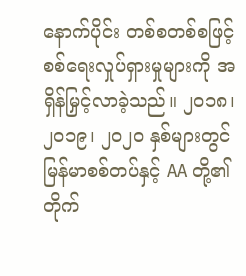နောက်ပိုင်း တစ်စတစ်စဖြင့် စစ်ရေးလှုပ်ရှားမှုများကို အရှိန်မြှင့်လာခဲ့သည်။ ၂၀၁၈၊ ၂၀၁၉၊ ၂၀၂၀ နှစ်များတွင် မြန်မာစစ်တပ်နှင့် AA တို့၏ တိုက်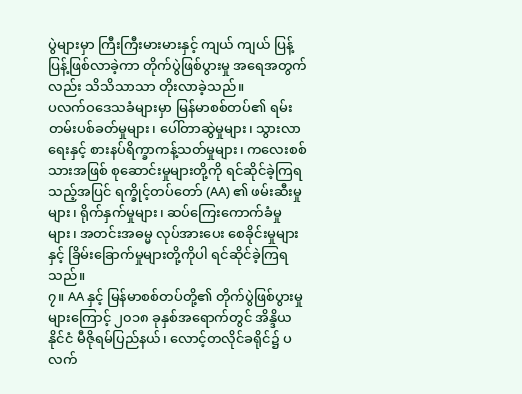ပွဲများမှာ ကြီးကြီးမားမားနှင့် ကျယ် ကျယ် ပြန့်ပြန့်ဖြစ်လာခဲ့ကာ တိုက်ပွဲဖြစ်ပွားမှု အရေအတွက်လည်း သိသိသာသာ တိုးလာခဲ့သည်။
ပလက်ဝဒေသခံများမှာ မြန်မာစစ်တပ်၏ ရမ်းတမ်းပစ်ခတ်မှုများ၊ ပေါ်တာဆွဲမှုများ၊ သွားလာရေးနှင့် စားနပ်ရိက္ခာကန့်သတ်မှုများ၊ ကလေးစစ်သားအဖြစ် စုဆောင်းမှုများတို့ကို ရင်ဆိုင်ခဲ့ကြရ သည့်အပြင် ရက္ခိုင့်တပ်တော် (AA) ၏ ဖမ်းဆီးမှုများ၊ ရိုက်နှက်မှုများ၊ ဆပ်ကြေးကောက်ခံမှုများ၊ အတင်းအဓမ္မ လုပ်အားပေး စေခိုင်းမှုများနှင့် ခြိမ်းခြောက်မှုများတို့ကိုပါ ရင်ဆိုင်ခဲ့ကြရသည်။
၇။ AA နှင့် မြန်မာစစ်တပ်တို့၏ တိုက်ပွဲဖြစ်ပွားမှုများကြောင့် ၂၀၁၈ ခုနှစ်အရောက်တွင် အိန္ဒိယနိုင်ငံ မီဇိုရမ်ပြည်နယ်၊ လောင့်တလိုင်ခရိုင်၌ ပလက်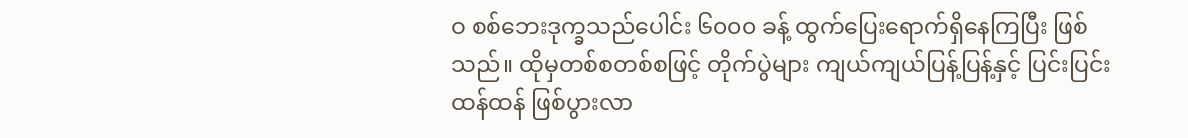ဝ စစ်ဘေးဒုက္ခသည်ပေါင်း ၆၀၀၀ ခန့် ထွက်ပြေးရောက်ရှိနေကြပြီး ဖြစ်သည်။ ထိုမှတစ်စတစ်စဖြင့် တိုက်ပွဲများ ကျယ်ကျယ်ပြန့်ပြန့်နှင့် ပြင်းပြင်း ထန်ထန် ဖြစ်ပွားလာ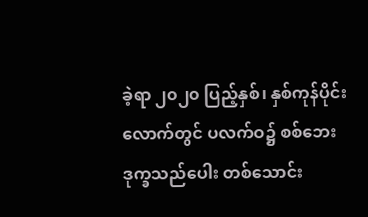ခဲ့ရာ ၂၀၂၀ ပြည့်နှစ်၊ နှစ်ကုန်ပိုင်းလောက်တွင် ပလက်ဝ၌ စစ်ဘေးဒုက္ခသည်ပေါး တစ်သောင်း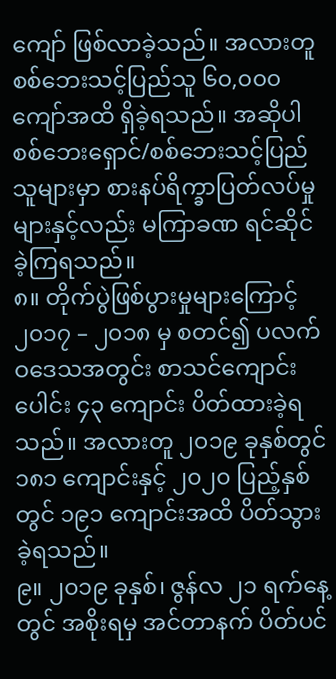ကျော် ဖြစ်လာခဲ့သည်။ အလားတူ စစ်ဘေးသင့်ပြည်သူ ၆၀,၀၀၀ ကျော်အထိ ရှိခဲ့ရသည်။ အဆိုပါ စစ်ဘေးရှောင်/စစ်ဘေးသင့်ပြည်သူများမှာ စားနပ်ရိက္ခာပြတ်လပ်မှုများနှင့်လည်း မကြာခဏ ရင်ဆိုင်ခဲ့ကြရသည်။
၈။ တိုက်ပွဲဖြစ်ပွားမှုများကြောင့် ၂၀၁၇ – ၂၀၁၈ မှ စတင်၍ ပလက်ဝဒေသအတွင်း စာသင်ကျောင်းပေါင်း ၄၃ ကျောင်း ပိတ်ထားခဲ့ရသည်။ အလားတူ ၂၀၁၉ ခုနှစ်တွင် ၁၈၁ ကျောင်းနှင့် ၂၀၂၀ ပြည့်နှစ်တွင် ၁၉၁ ကျောင်းအထိ ပိတ်သွားခဲ့ရသည်။
၉။ ၂၀၁၉ ခုနှစ်၊ ဇွန်လ ၂၁ ရက်နေ့တွင် အစိုးရမှ အင်တာနက် ပိတ်ပင်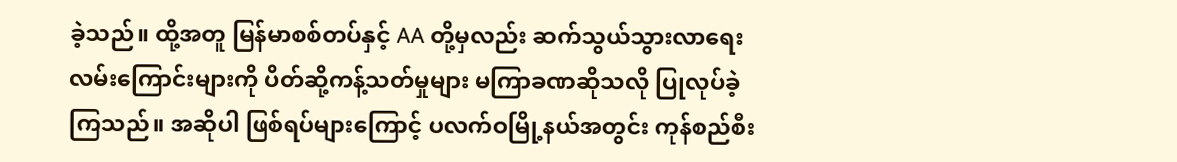ခဲ့သည်။ ထို့အတူ မြန်မာစစ်တပ်နှင့် AA တို့မှလည်း ဆက်သွယ်သွားလာရေး လမ်းကြောင်းများကို ပိတ်ဆို့ကန့်သတ်မှုများ မကြာခဏဆိုသလို ပြုလုပ်ခဲ့ကြသည်။ အဆိုပါ ဖြစ်ရပ်များကြောင့် ပလက်ဝမြို့နယ်အတွင်း ကုန်စည်စီး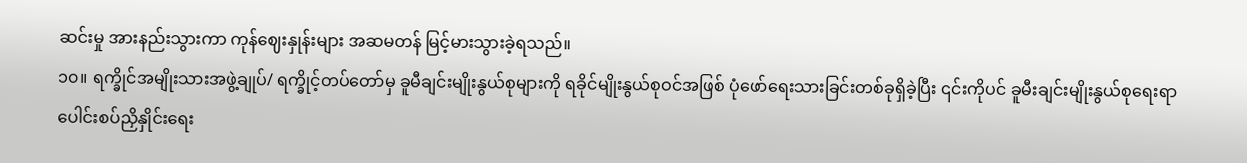ဆင်းမှု အားနည်းသွားကာ ကုန်ဈေးနှုန်းများ အဆမတန် မြင့်မားသွားခဲ့ရသည်။
၁၀။ ရက္ခိုင်အမျိုးသားအဖွဲ့ချုပ်/ ရက္ခိုင့်တပ်တော်မှ ခူမီချင်းမျိုးနွယ်စုများကို ရခိုင်မျိုးနွယ်စုဝင်အဖြစ် ပုံဖော်ရေးသားခြင်းတစ်ခုရှိခဲ့ပြီး ၎င်းကိုပင် ခူမီးချင်းမျိုးနွယ်စုရေးရာ ပေါင်းစပ်ညှိနှိုင်းရေး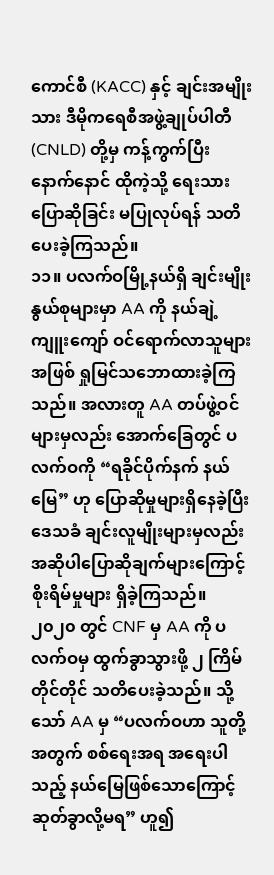ကောင်စီ (KACC) နှင့် ချင်းအမျိုးသား ဒီမိုကရေစီအဖွဲ့ချုပ်ပါတီ (CNLD) တို့မှ ကန့်ကွက်ပြီး နောက်နောင် ထိုကဲ့သို့ ရေးသားပြောဆိုခြင်း မပြုလုပ်ရန် သတိပေးခဲ့ကြသည်။
၁၁။ ပလက်ဝမြို့နယ်ရှိ ချင်းမျိုးနွယ်စုများမှာ AA ကို နယ်ချဲ့ကျူးကျော် ဝင်ရောက်လာသူများအဖြစ် ရှုမြင်သဘောထားခဲ့ကြသည်။ အလားတူ AA တပ်ဖွဲ့ဝင်များမှလည်း အောက်ခြေတွင် ပလက်ဝကို “ရခိုင်ပိုက်နက် နယ်မြေ” ဟု ပြောဆိုမှုများရှိနေခဲ့ပြီး ဒေသခံ ချင်းလူမျိုးများမှလည်း အဆိုပါပြောဆိုချက်များကြောင့် စိုးရိမ်မှုများ ရှိခဲ့ကြသည်။ ၂၀၂၀ တွင် CNF မှ AA ကို ပလက်ဝမှ ထွက်ခွာသွားဖို့ ၂ ကြိမ်တိုင်တိုင် သတိပေးခဲ့သည်။ သို့သော် AA မှ “ပလက်ဝဟာ သူတို့အတွက် စစ်ရေးအရ အရေးပါသည့် နယ်မြေဖြစ်သောကြောင့် ဆုတ်ခွာလို့မရ” ဟူ၍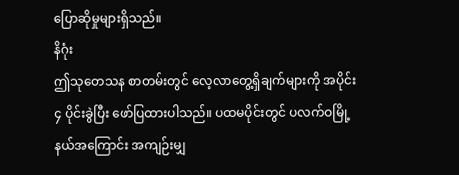ပြောဆိုမှုများရှိသည်။
နိဂုံး
ဤသုတေသန စာတမ်းတွင် လေ့လာတွေ့ရှိချက်များကို အပိုင်း ၄ ပိုင်းခွဲပြီး ဖော်ပြထားပါသည်။ ပထမပိုင်းတွင် ပလက်ဝမြို့နယ်အကြောင်း အကျဉ်းမျှ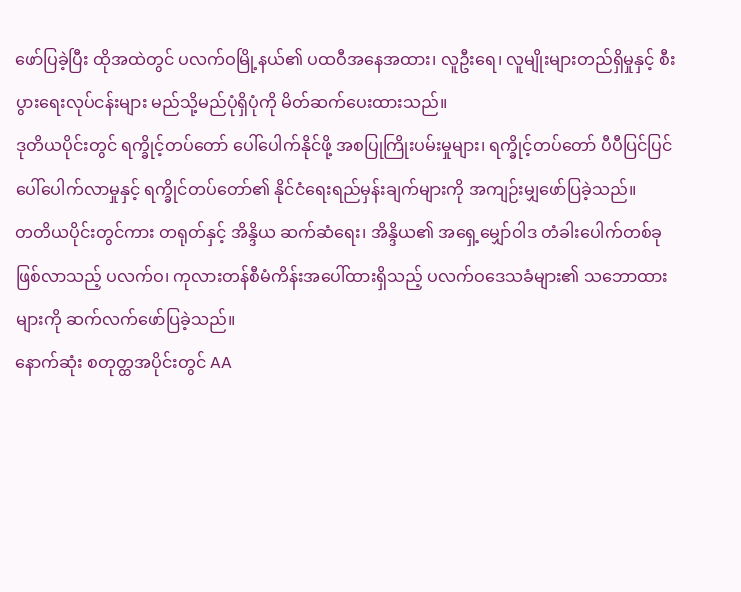ဖော်ပြခဲ့ပြီး ထိုအထဲတွင် ပလက်ဝမြို့နယ်၏ ပထဝီအနေအထား၊ လူဦးရေ၊ လူမျိုးများတည်ရှိမှုနှင့် စီးပွားရေးလုပ်ငန်းများ မည်သို့မည်ပုံရှိပုံကို မိတ်ဆက်ပေးထားသည်။
ဒုတိယပိုင်းတွင် ရက္ခိုင့်တပ်တော် ပေါ်ပေါက်နိုင်ဖို့ အစပြုကြိုးပမ်းမှုများ၊ ရက္ခိုင့်တပ်တော် ပီပီပြင်ပြင်ပေါ်ပေါက်လာမှုနှင့် ရက္ခိုင်တပ်တော်၏ နိုင်ငံရေးရည်မှန်းချက်များကို အကျဉ်းမျှဖော်ပြခဲ့သည်။
တတိယပိုင်းတွင်ကား တရုတ်နှင့် အိန္ဒိယ ဆက်ဆံရေး၊ အိန္ဒိယ၏ အရှေ့မျှော်ဝါဒ တံခါးပေါက်တစ်ခုဖြစ်လာသည့် ပလက်ဝ၊ ကုလားတန်စီမံကိန်းအပေါ်ထားရှိသည့် ပလက်ဝဒေသခံများ၏ သဘောထားများကို ဆက်လက်ဖော်ပြခဲ့သည်။
နောက်ဆုံး စတုတ္ထအပိုင်းတွင် AA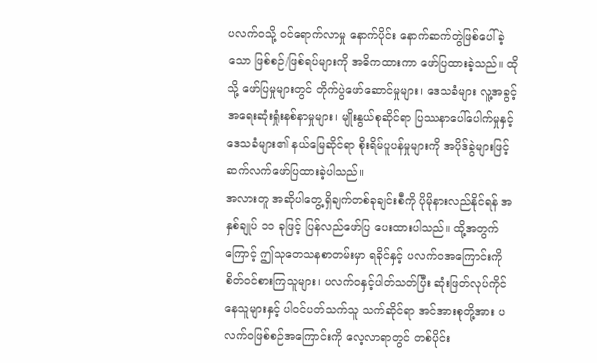ပလက်ဝသို့ ဝင်ရောက်လာမှု နောက်ပိုင်း နောက်ဆက်တွဲဖြစ်ပေါ်ခဲ့သော ဖြစ်စဉ်/ဖြစ်ရပ်များကို အဓိကထားကာ ဖော်ပြထားခဲ့သည်။ ထိုသို့ ဖော်ပြမှုများတွင် တိုက်ပွဲဖော်ဆောင်မှုများ၊ ဒေသခံများ လူ့အခွင့်အရေးဆုံးရှုံးနစ်နာမှုများ၊ မျိုးနွယ်စုဆိုင်ရာ ပြဿနာပေါ်ပေါက်မှုနှင့် ဒေသခံများ၏ နယ်မြေဆိုင်ရာ စိုးရိမ်ပူပန်မှုများကို အပိုဒ်ခွဲများဖြင့် ဆက်လက်ဖော်ပြထားခဲ့ပါသည်။
အလားတူ အဆိုပါတွေ့ရှိချက်တစ်ခုချင်းစီကို ပိုမိုနားလည်နိုင်ရန် အနှစ်ချုပ် ၁၁ ခုဖြင့် ပြန်လည်ဖော်ပြ ပေးထားပါသည်။ ထို့အတွက်ကြောင့် ဤသုတေသနစာတမ်းမှာ ရခိုင်နှင့် ပလက်ဝအကြောင်းကို စိတ်ဝင်စားကြသူများ၊ ပလက်ဝနှင့်ပါတ်သတ်ပြီး ဆုံးဖြတ်လုပ်ကိုင်နေသူများနှင့် ပါဝင်ပတ်သက်သူ သက်ဆိုင်ရာ အင်အားစုတို့အား ပလက်ဝဖြစ်စဉ်အကြောင်းကို လေ့လာရာတွင် တစ်ပိုင်း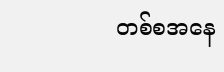တစ်စအနေ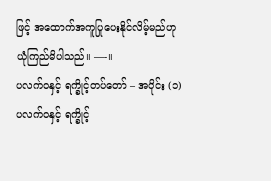ဖြင့် အထောက်အကူပြုပေးနိုင်လိမ့်မည်ဟု ယုံကြည်မိပါသည်။ —-။
ပလက်ဝနှင့် ရက္ခိုင့်တပ်တော် – အပိုင်း (၁)
ပလက်ဝနှင့် ရက္ခိုင့်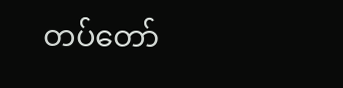တပ်တော်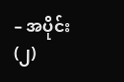– အပိုင်း (၂)